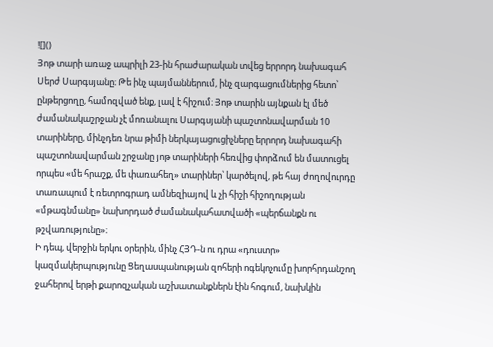![]()
Յոթ տարի առաջ ապրիլի 23-ին հրաժարական տվեց երրորդ նախագահ Սերժ Սարգսյանը։ Թե ինչ պայմաններում, ինչ զարգացումներից հետո՝ ընթերցողը, համոզված ենք, լավ է հիշում։ Յոթ տարին այնքան էլ մեծ ժամանակաշրջան չէ մոռանալու Սարգսյանի պաշտոնավարման 10 տարիները, մինչդեռ նրա թիմի ներկայացուցիչները երրորդ նախագահի պաշտոնավարման շրջանը յոթ տարիների հեռվից փորձում են մատուցել որպես «մե հրաշք, մե փառահեղ» տարիներ՝ կարծելով, թե հայ ժողովուրդը տառապում է ռետրոգրադ ամնեզիայով և չի հիշի հիշողության «մթագնմանը» նախորդած ժամանակահատվածի «պերճանքն ու թշվառությունը»։
Ի դեպ, վերջին երկու օրերին, մինչ ՀՅԴ-ն ու դրա «դուստր» կազմակերպությունը Ցեղասպանության զոհերի ոգեկոչումը խորհրդանշող ջահերով երթի քարոզչական աշխատանքներն էին հոգում, նախկին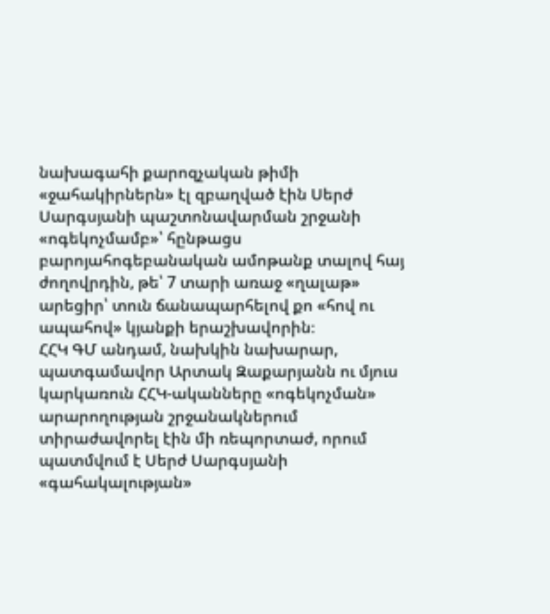նախագահի քարոզչական թիմի «ջահակիրներն» էլ զբաղված էին Սերժ Սարգսյանի պաշտոնավարման շրջանի «ոգեկոչմամբ»՝ հընթացս բարոյահոգեբանական ամոթանք տալով հայ ժողովրդին, թե՝ 7 տարի առաջ «ղալաթ» արեցիր՝ տուն ճանապարհելով քո «հով ու ապահով» կյանքի երաշխավորին։
ՀՀԿ ԳՄ անդամ, նախկին նախարար, պատգամավոր Արտակ Զաքարյանն ու մյուս կարկառուն ՀՀԿ-ականները «ոգեկոչման» արարողության շրջանակներում տիրաժավորել էին մի ռեպորտաժ, որում պատմվում է Սերժ Սարգսյանի «գահակալության»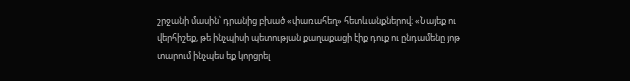շրջանի մասին՝ դրանից բխած «փառահեղ» հետևանքներով։ «Նայեք ու վերհիշեք, թե ինչպիսի պետության քաղաքացի էիք դուք ու ընդամենը յոթ տարում ինչպես եք կորցրել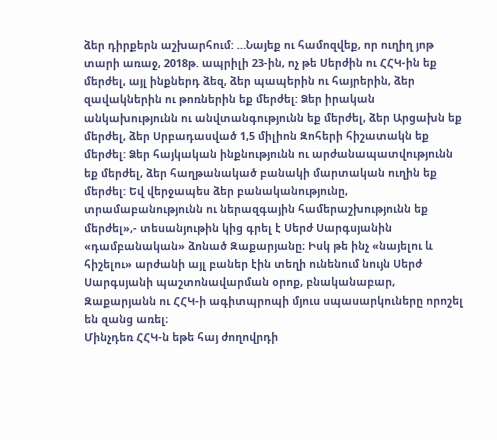ձեր դիրքերն աշխարհում: …Նայեք ու համոզվեք, որ ուղիղ յոթ տարի առաջ, 2018թ. ապրիլի 23-ին, ոչ թե Սերժին ու ՀՀԿ-ին եք մերժել, այլ ինքներդ ձեզ, ձեր պապերին ու հայրերին, ձեր զավակներին ու թոռներին եք մերժել: Ձեր իրական անկախությունն ու անվտանգությունն եք մերժել, ձեր Արցախն եք մերժել, ձեր Սրբադասված 1,5 միլիոն Զոհերի հիշատակն եք մերժել: Ձեր հայկական ինքնությունն ու արժանապատվությունն եք մերժել, ձեր հաղթանակած բանակի մարտական ուղին եք մերժել: Եվ վերջապես ձեր բանականությունը, տրամաբանությունն ու ներազգային համերաշխությունն եք մերժել»,- տեսանյութին կից գրել է Սերժ Սարգսյանին «դամբանական» ձոնած Զաքարյանը։ Իսկ թե ինչ «նայելու և հիշելու» արժանի այլ բաներ էին տեղի ունենում նույն Սերժ Սարգսյանի պաշտոնավարման օրոք, բնականաբար, Զաքարյանն ու ՀՀԿ-ի ագիտպրոպի մյուս սպասարկուները որոշել են զանց առել։
Մինչդեռ ՀՀԿ-ն եթե հայ ժողովրդի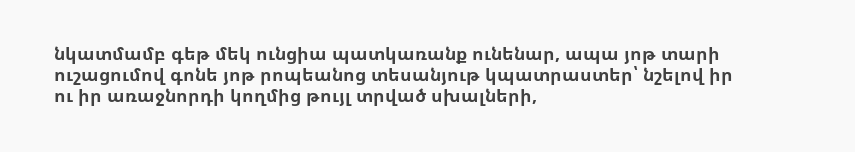նկատմամբ գեթ մեկ ունցիա պատկառանք ունենար, ապա յոթ տարի ուշացումով գոնե յոթ րոպեանոց տեսանյութ կպատրաստեր՝ նշելով իր ու իր առաջնորդի կողմից թույլ տրված սխալների,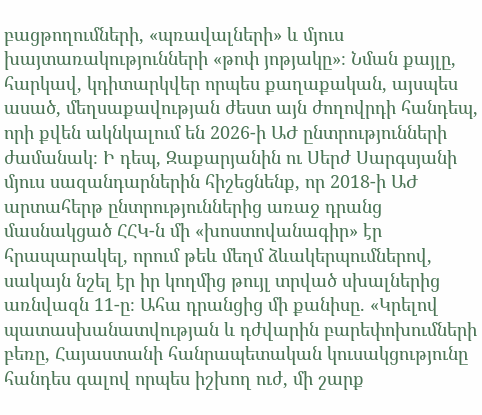բացթողումների, «պռավալների» և մյուս խայտառակությունների «թոփ յոթյակը»։ Նման քայլը, հարկավ, կդիտարկվեր որպես քաղաքական, այսպես ասած, մեղսաքավության ժեստ այն ժողովրդի հանդեպ, որի քվեն ակնկալում են 2026-ի ԱԺ ընտրությունների ժամանակ։ Ի դեպ, Զաքարյանին ու Սերժ Սարգսյանի մյուս սազանդարներին հիշեցնենք, որ 2018-ի ԱԺ արտահերթ ընտրություններից առաջ դրանց մասնակցած ՀՀԿ-ն մի «խոստովանագիր» էր հրապարակել, որում թեև մեղմ ձևակերպումներով, սակայն նշել էր իր կողմից թույլ տրված սխալներից առնվազն 11-ը։ Ահա դրանցից մի քանիսը. «Կրելով պատասխանատվության և դժվարին բարեփոխումների բեռը, Հայաստանի հանրապետական կուսակցությունը հանդես գալով որպես իշխող ուժ, մի շարք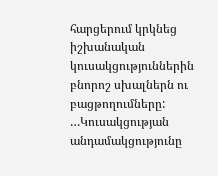հարցերում կրկնեց իշխանական կուսակցություններին բնորոշ սխալներն ու բացթողումները: …Կուսակցության անդամակցությունը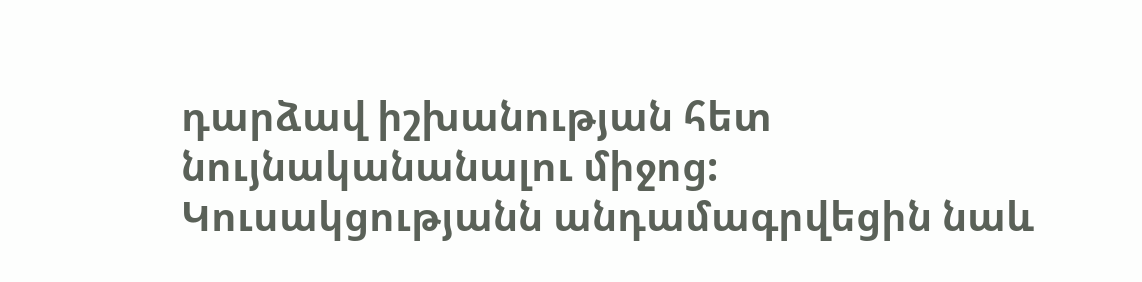դարձավ իշխանության հետ նույնականանալու միջոց: Կուսակցությանն անդամագրվեցին նաև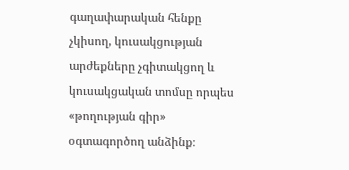գաղափարական հենքը չկիսող, կուսակցության արժեքները չգիտակցող և կուսակցական տոմսը որպես «թողության գիր» օգտագործող անձինք։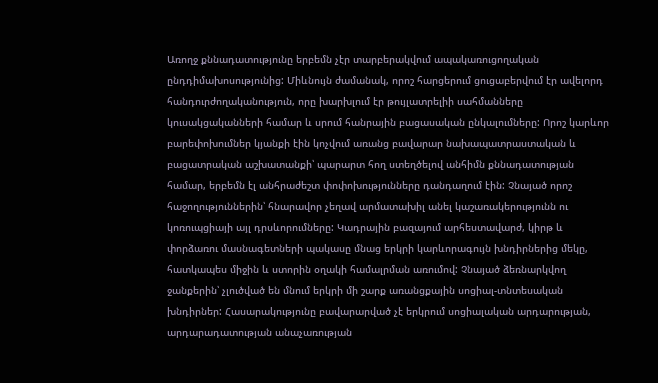Առողջ քննադատությունը երբեմն չէր տարբերակվում ապակառուցողական ընդդիմախոսությունից: Միևնույն ժամանակ, որոշ հարցերում ցուցաբերվում էր ավելորդ հանդուրժողականություն, որը խարխլում էր թույլատրելիի սահմանները կուսակցականների համար և սրում հանրային բացասական ընկալումները: Որոշ կարևոր բարեփոխումներ կյանքի էին կոչվում առանց բավարար նախապատրաստական և բացատրական աշխատանքի՝ պարարտ հող ստեղծելով անհիմն քննադատության համար, երբեմն էլ անհրաժեշտ փոփոխությունները դանդաղում էին: Չնայած որոշ հաջողություններին՝ հնարավոր չեղավ արմատախիլ անել կաշառակերությունն ու կոռուպցիայի այլ դրսևորումները: Կադրային բազայում արհեստավարժ, կիրթ և փորձառու մասնագետների պակասը մնաց երկրի կարևորագույն խնդիրներից մեկը, հատկապես միջին և ստորին օղակի համալրման առումով: Չնայած ձեռնարկվող ջանքերին՝ չլուծված են մնում երկրի մի շարք առանցքային սոցիալ-տնտեսական խնդիրներ: Հասարակությունը բավարարված չէ երկրում սոցիալական արդարության, արդարադատության անաչառության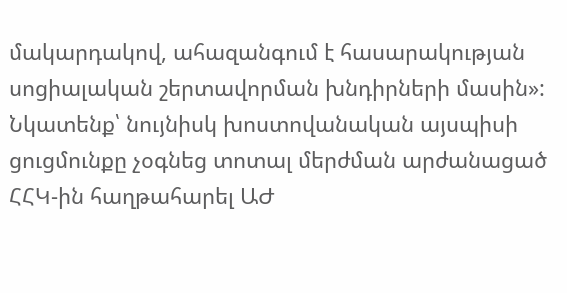մակարդակով, ահազանգում է հասարակության սոցիալական շերտավորման խնդիրների մասին»:
Նկատենք՝ նույնիսկ խոստովանական այսպիսի ցուցմունքը չօգնեց տոտալ մերժման արժանացած ՀՀԿ-ին հաղթահարել ԱԺ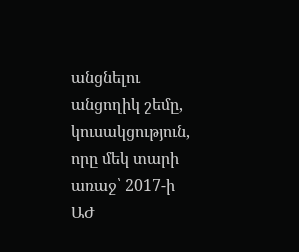անցնելու անցողիկ շեմը, կուսակցություն, որը մեկ տարի առաջ՝ 2017-ի ԱԺ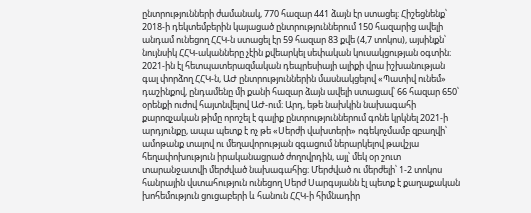ընտրությունների ժամանակ, 770 հազար 441 ձայն էր ստացել։ Հիշեցնենք՝ 2018-ի դեկտեմբերին կայացած ընտրություններում 150 հազարից ավելի անդամ ունեցող ՀՀԿ-ն ստացել էր 59 հազար 83 քվե (4,7 տոկոս), այսինքն՝ նույնսիկ ՀՀԿ-ականները չէին քվեարկել սեփական կուսակցության օգտին։ 2021-ին էլ հետպատերազմական դեպրեսիայի ալիքի վրա իշխանության գալ փորձող ՀՀԿ-ն, ԱԺ ընտրություններին մասնակցելով «Պատիվ ունեմ» դաշինքով, ընդամենը մի քանի հազար ձայն ավելի ստացավ՝ 66 հազար 650՝ օրենքի ուժով հայտնվելով ԱԺ-ում։ Արդ, եթե նախկին նախագահի քարոզչական թիմը որոշել է գալիք ընտրություններում գոնե կրկնել 2021-ի արդյունքը, ապա պետք է ոչ թե «Սերժի վախտերի» ոգեկոչմամբ զբաղվի՝ ամոթանք տալով ու մեղավորության զգացում ներարկելով թավշյա հեղափոխություն իրականացրած ժողովրդին, այլ՝ մեկ օր շուտ տարանջատվի մերժված նախագահից։ Մերժված ու մերժելի՝ 1-2 տոկոս հանրային վստահություն ունեցող Սերժ Սարգսյանն էլ պետք է քաղաքական խոհեմություն ցուցաբերի և հանուն ՀՀԿ-ի հիմնադիր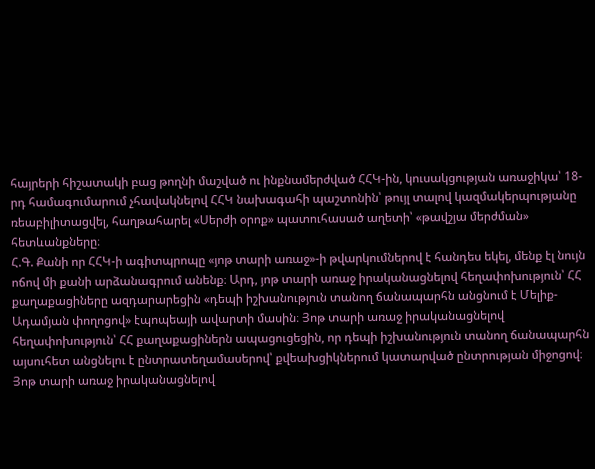հայրերի հիշատակի բաց թողնի մաշված ու ինքնամերժված ՀՀԿ-ին, կուսակցության առաջիկա՝ 18-րդ համագումարում չհավակնելով ՀՀԿ նախագահի պաշտոնին՝ թույլ տալով կազմակերպությանը ռեաբիլիտացվել, հաղթահարել «Սերժի օրոք» պատուհասած աղետի՝ «թավշյա մերժման» հետևանքները։
Հ.Գ. Քանի որ ՀՀԿ-ի ագիտպրոպը «յոթ տարի առաջ»-ի թվարկումներով է հանդես եկել, մենք էլ նույն ոճով մի քանի արձանագրում անենք։ Արդ, յոթ տարի առաջ իրականացնելով հեղափոխություն՝ ՀՀ քաղաքացիները ազդարարեցին «դեպի իշխանություն տանող ճանապարհն անցնում է Մելիք-Ադամյան փողոցով» էպոպեայի ավարտի մասին։ Յոթ տարի առաջ իրականացնելով հեղափոխություն՝ ՀՀ քաղաքացիներն ապացուցեցին, որ դեպի իշխանություն տանող ճանապարհն այսուհետ անցնելու է ընտրատեղամասերով՝ քվեախցիկներում կատարված ընտրության միջոցով։ Յոթ տարի առաջ իրականացնելով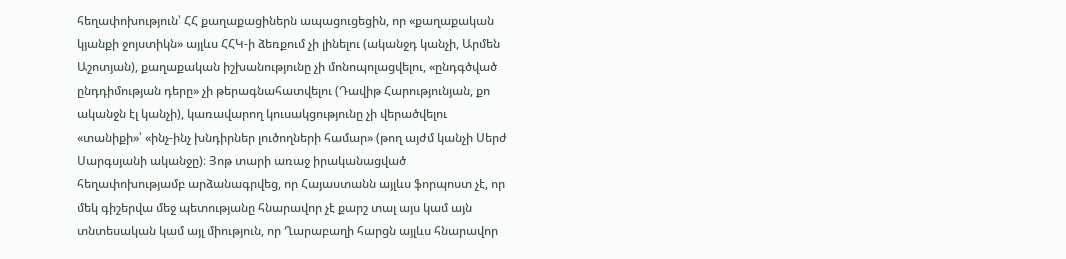հեղափոխություն՝ ՀՀ քաղաքացիներն ապացուցեցին, որ «քաղաքական կյանքի ջոյստիկն» այլևս ՀՀԿ-ի ձեռքում չի լինելու (ականջդ կանչի, Արմեն Աշոտյան), քաղաքական իշխանությունը չի մոնոպոլացվելու, «ընդգծված ընդդիմության դերը» չի թերագնահատվելու (Դավիթ Հարությունյան, քո ականջն էլ կանչի), կառավարող կուսակցությունը չի վերածվելու «տանիքի»՝ «ինչ-ինչ խնդիրներ լուծողների համար» (թող այժմ կանչի Սերժ Սարգսյանի ականջը)։ Յոթ տարի առաջ իրականացված հեղափոխությամբ արձանագրվեց, որ Հայաստանն այլևս ֆորպոստ չէ, որ մեկ գիշերվա մեջ պետությանը հնարավոր չէ քարշ տալ այս կամ այն տնտեսական կամ այլ միություն, որ Ղարաբաղի հարցն այլևս հնարավոր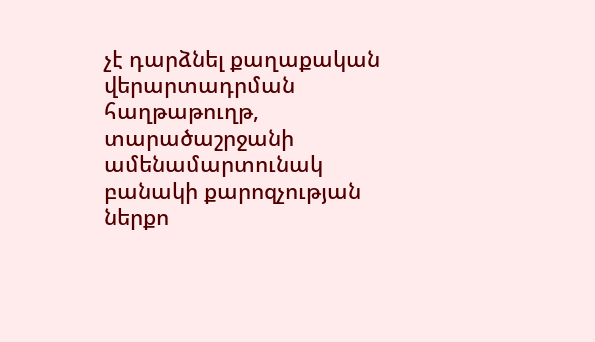չէ դարձնել քաղաքական վերարտադրման հաղթաթուղթ, տարածաշրջանի ամենամարտունակ բանակի քարոզչության ներքո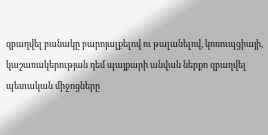զբաղվել բանակը բարոյալքելով ու թալանելով, կոռուպցիայի, կաշառակերության դեմ պայքարի անվան ներքո զբաղվել պետական միջոցները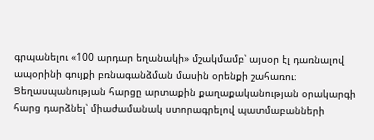գրպանելու «100 արդար եղանակի» մշակմամբ՝ այսօր էլ դառնալով ապօրինի գույքի բռնագանձման մասին օրենքի շահառու։ Ցեղասպանության հարցը արտաքին քաղաքականության օրակարգի հարց դարձնել՝ միաժամանակ ստորագրելով պատմաբանների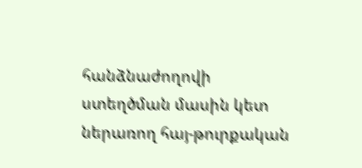հանձնաժողովի ստեղծման մասին կետ ներառող հայ-թուրքական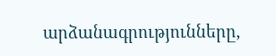արձանագրությունները,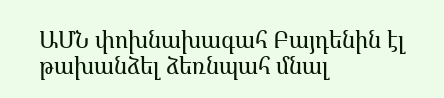ԱՄՆ փոխնախագահ Բայդենին էլ թախանձել ձեռնպահ մնալ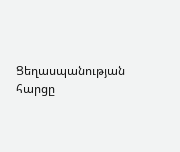Ցեղասպանության հարցը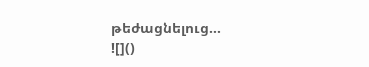թեժացնելուց…
![]()